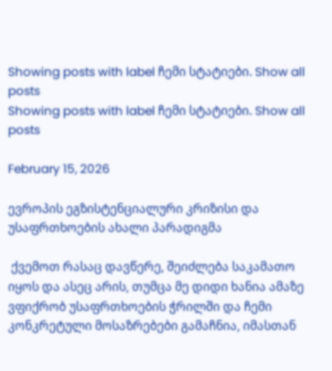Showing posts with label ჩემი სტატიები. Show all posts
Showing posts with label ჩემი სტატიები. Show all posts

February 15, 2026

ევროპის ეგზისტენციალური კრიზისი და უსაფრთხოების ახალი პარადიგმა

 ქვემოთ რასაც დავწერე, შეიძლება საკამათო იყოს და ასეც არის, თუმცა მე დიდი ხანია ამაზე ვფიქრობ უსაფრთხოების ჭრილში და ჩემი კონკრეტული მოსაზრებები გამაჩნია, იმასთან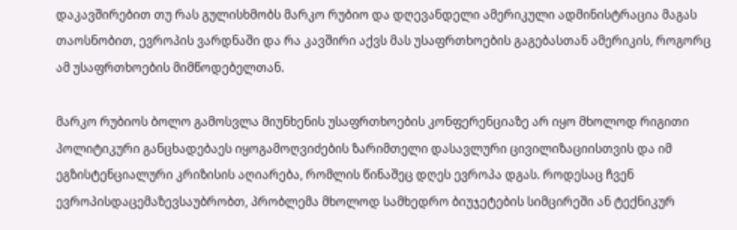დაკავშირებით თუ რას გულისხმობს მარკო რუბიო და დღევანდელი ამერიკული ადმინისტრაცია მაგას თაოსნობით, ევროპის ვარდნაში და რა კავშირი აქვს მას უსაფრთხოების გაგებასთან ამერიკის, როგორც ამ უსაფრთხოების მიმწოდებელთან.

მარკო რუბიოს ბოლო გამოსვლა მიუნხენის უსაფრთხოების კონფერენციაზე არ იყო მხოლოდ რიგითი პოლიტიკური განცხადებაეს იყოგამოღვიძების ზარიმთელი დასავლური ცივილიზაციისთვის და იმ ეგზისტენციალური კრიზისის აღიარება, რომლის წინაშეც დღეს ევროპა დგას. როდესაც ჩვენ ევროპისდაცემაზევსაუბრობთ, პრობლემა მხოლოდ სამხედრო ბიუჯეტების სიმცირეში ან ტექნიკურ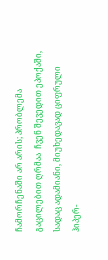ჩამორჩენაში არ არის; პრობლემა გაცილებით ღრმაა  ჩვენ შევედით ეპოქაში, სადაც ადამიანი, მიუხედავად ციფრული ჰიპერ-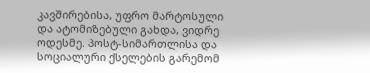კავშირებისა, უფრო მარტოსული და ატომიზებული გახდა, ვიდრე ოდესმე. პოსტ-სიმართლისა და სოციალური ქსელების გარემომ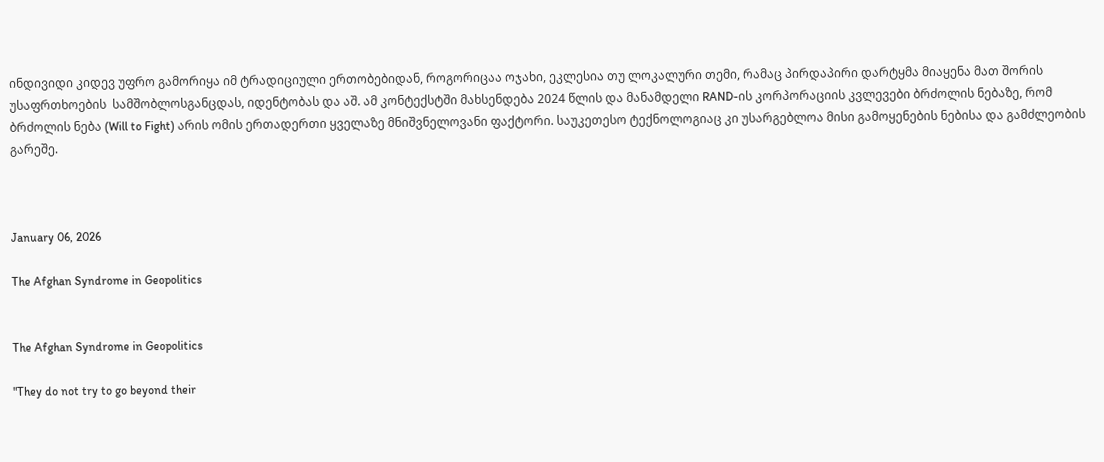ინდივიდი კიდევ უფრო გამორიყა იმ ტრადიციული ერთობებიდან, როგორიცაა ოჯახი, ეკლესია თუ ლოკალური თემი, რამაც პირდაპირი დარტყმა მიაყენა მათ შორის უსაფრთხოების  სამშობლოსგანცდას, იდენტობას და აშ. ამ კონტექსტში მახსენდება 2024 წლის და მანამდელი RAND-ის კორპორაციის კვლევები ბრძოლის ნებაზე, რომ ბრძოლის ნება (Will to Fight) არის ომის ერთადერთი ყველაზე მნიშვნელოვანი ფაქტორი. საუკეთესო ტექნოლოგიაც კი უსარგებლოა მისი გამოყენების ნებისა და გამძლეობის გარეშე.



January 06, 2026

The Afghan Syndrome in Geopolitics


The Afghan Syndrome in Geopolitics

"They do not try to go beyond their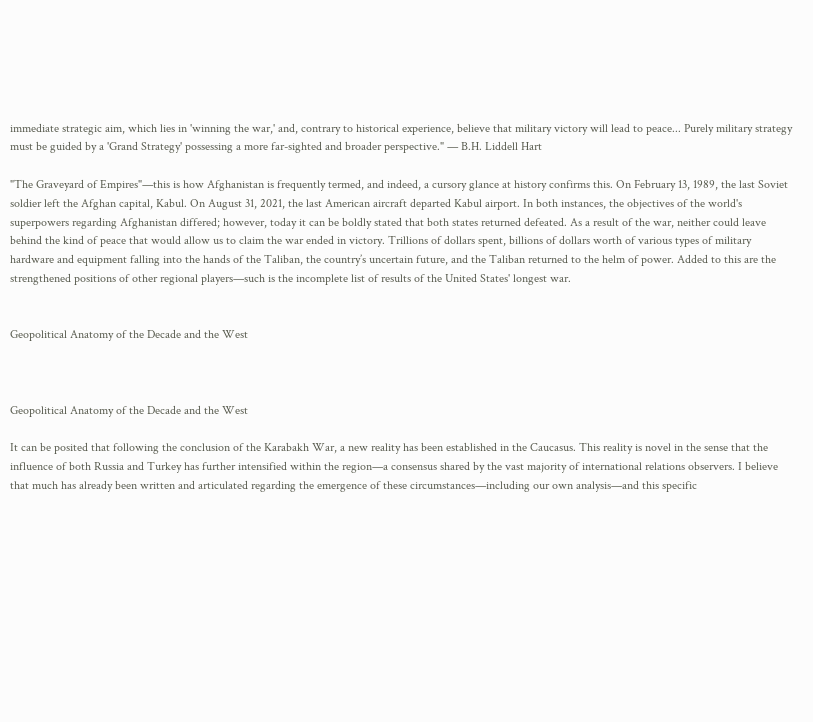immediate strategic aim, which lies in 'winning the war,' and, contrary to historical experience, believe that military victory will lead to peace... Purely military strategy must be guided by a 'Grand Strategy' possessing a more far-sighted and broader perspective." — B.H. Liddell Hart

"The Graveyard of Empires"—this is how Afghanistan is frequently termed, and indeed, a cursory glance at history confirms this. On February 13, 1989, the last Soviet soldier left the Afghan capital, Kabul. On August 31, 2021, the last American aircraft departed Kabul airport. In both instances, the objectives of the world's superpowers regarding Afghanistan differed; however, today it can be boldly stated that both states returned defeated. As a result of the war, neither could leave behind the kind of peace that would allow us to claim the war ended in victory. Trillions of dollars spent, billions of dollars worth of various types of military hardware and equipment falling into the hands of the Taliban, the country’s uncertain future, and the Taliban returned to the helm of power. Added to this are the strengthened positions of other regional players—such is the incomplete list of results of the United States' longest war.


Geopolitical Anatomy of the Decade and the West



Geopolitical Anatomy of the Decade and the West

It can be posited that following the conclusion of the Karabakh War, a new reality has been established in the Caucasus. This reality is novel in the sense that the influence of both Russia and Turkey has further intensified within the region—a consensus shared by the vast majority of international relations observers. I believe that much has already been written and articulated regarding the emergence of these circumstances—including our own analysis—and this specific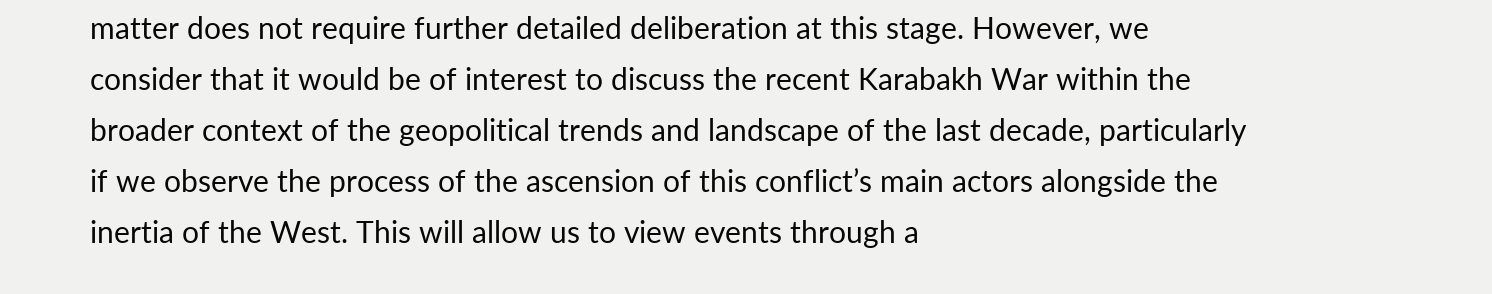matter does not require further detailed deliberation at this stage. However, we consider that it would be of interest to discuss the recent Karabakh War within the broader context of the geopolitical trends and landscape of the last decade, particularly if we observe the process of the ascension of this conflict’s main actors alongside the inertia of the West. This will allow us to view events through a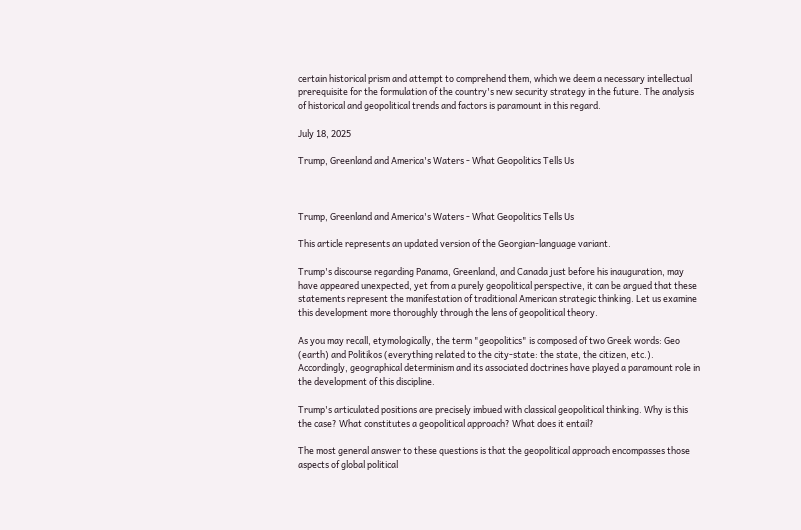certain historical prism and attempt to comprehend them, which we deem a necessary intellectual prerequisite for the formulation of the country's new security strategy in the future. The analysis of historical and geopolitical trends and factors is paramount in this regard.

July 18, 2025

Trump, Greenland and America's Waters - What Geopolitics Tells Us



Trump, Greenland and America's Waters - What Geopolitics Tells Us

This article represents an updated version of the Georgian-language variant.

Trump's discourse regarding Panama, Greenland, and Canada just before his inauguration, may have appeared unexpected, yet from a purely geopolitical perspective, it can be argued that these statements represent the manifestation of traditional American strategic thinking. Let us examine this development more thoroughly through the lens of geopolitical theory.

As you may recall, etymologically, the term "geopolitics" is composed of two Greek words: Geo (earth) and Politikos (everything related to the city-state: the state, the citizen, etc.). Accordingly, geographical determinism and its associated doctrines have played a paramount role in the development of this discipline.

Trump's articulated positions are precisely imbued with classical geopolitical thinking. Why is this the case? What constitutes a geopolitical approach? What does it entail?

The most general answer to these questions is that the geopolitical approach encompasses those aspects of global political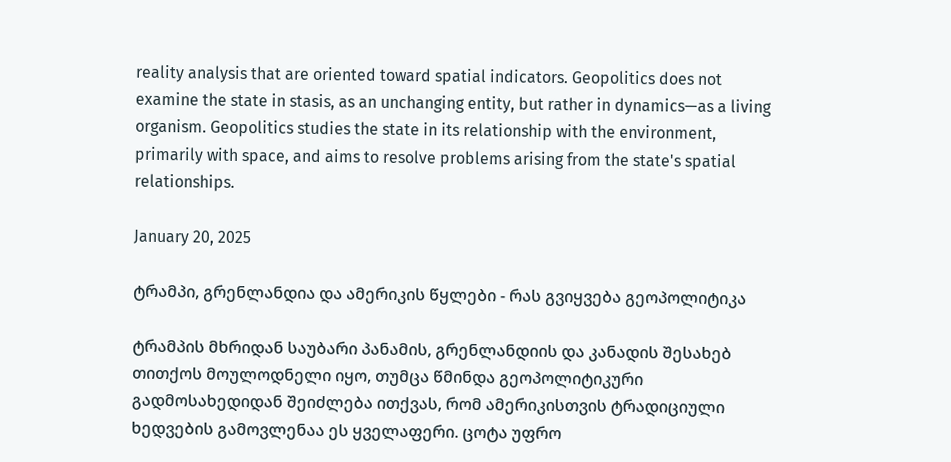reality analysis that are oriented toward spatial indicators. Geopolitics does not examine the state in stasis, as an unchanging entity, but rather in dynamics—as a living organism. Geopolitics studies the state in its relationship with the environment, primarily with space, and aims to resolve problems arising from the state's spatial relationships.

January 20, 2025

ტრამპი, გრენლანდია და ამერიკის წყლები - რას გვიყვება გეოპოლიტიკა

ტრამპის მხრიდან საუბარი პანამის, გრენლანდიის და კანადის შესახებ თითქოს მოულოდნელი იყო, თუმცა წმინდა გეოპოლიტიკური გადმოსახედიდან შეიძლება ითქვას, რომ ამერიკისთვის ტრადიციული ხედვების გამოვლენაა ეს ყველაფერი. ცოტა უფრო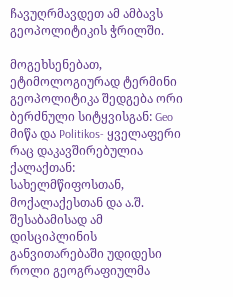ჩავუღრმავდეთ ამ ამბავს გეოპოლიტიკის ჭრილში.

მოგეხსენებათ, ეტიმოლოგიურად ტერმინი გეოპოლიტიკა შედგება ორი ბერძნული სიტყვისგან: Geo მიწა და Politikos- ყველაფერი რაც დაკავშირებულია ქალაქთან: სახელმწიფოსთან, მოქალაქესთან და ა.შ. შესაბამისად ამ დისციპლინის განვითარებაში უდიდესი როლი გეოგრაფიულმა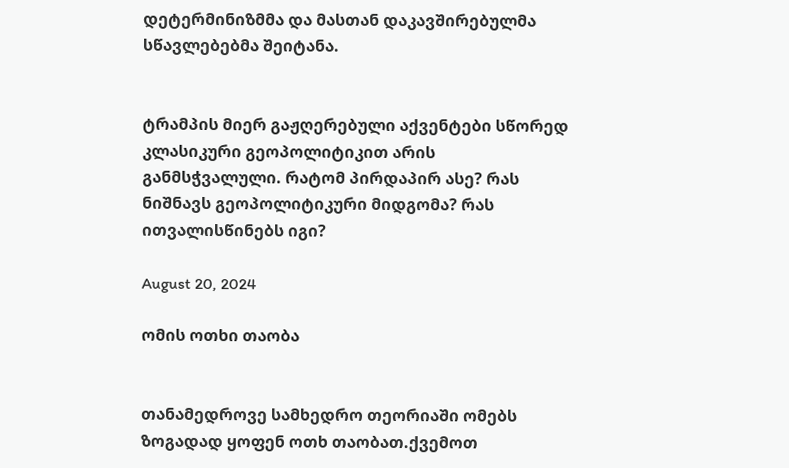დეტერმინიზმმა და მასთან დაკავშირებულმა სწავლებებმა შეიტანა.


ტრამპის მიერ გაჟღერებული აქვენტები სწორედ კლასიკური გეოპოლიტიკით არის განმსჭვალული. რატომ პირდაპირ ასე? რას ნიშნავს გეოპოლიტიკური მიდგომა? რას ითვალისწინებს იგი?

August 20, 2024

ომის ოთხი თაობა


თანამედროვე სამხედრო თეორიაში ომებს ზოგადად ყოფენ ოთხ თაობათ.ქვემოთ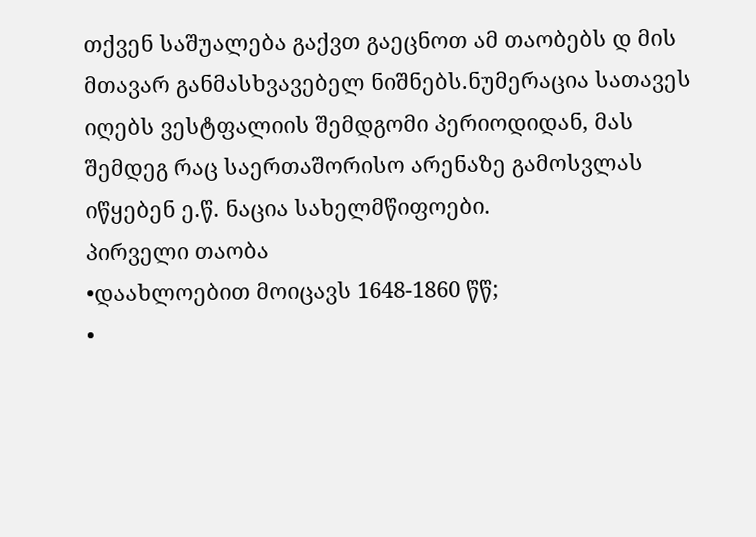თქვენ საშუალება გაქვთ გაეცნოთ ამ თაობებს დ მის მთავარ განმასხვავებელ ნიშნებს.ნუმერაცია სათავეს იღებს ვესტფალიის შემდგომი პერიოდიდან, მას შემდეგ რაც საერთაშორისო არენაზე გამოსვლას იწყებენ ე.წ. ნაცია სახელმწიფოები.
პირველი თაობა
•დაახლოებით მოიცავს 1648-1860 წწ;
•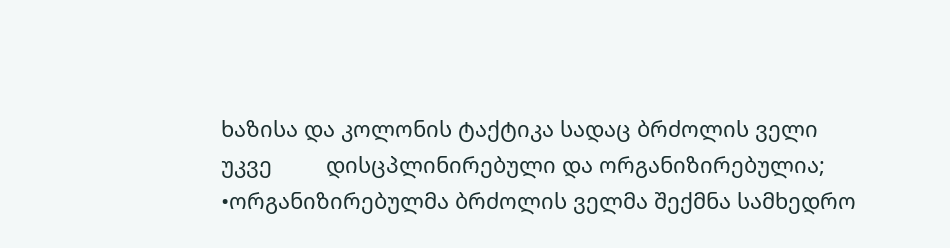ხაზისა და კოლონის ტაქტიკა სადაც ბრძოლის ველი უკვე         დისცპლინირებული და ორგანიზირებულია;
•ორგანიზირებულმა ბრძოლის ველმა შექმნა სამხედრო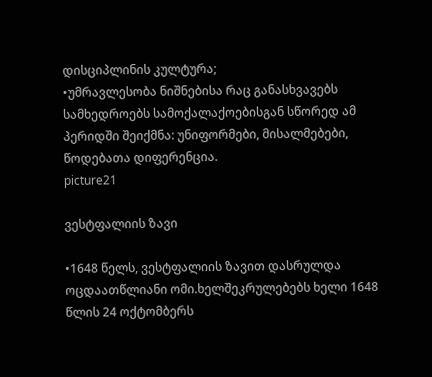დისციპლინის კულტურა;
•უმრავლესობა ნიშნებისა რაც განასხვავებს სამხედროებს სამოქალაქოებისგან სწორედ ამ პერიდში შეიქმნა: უნიფორმები, მისალმებები, წოდებათა დიფერენცია.
picture21

ვესტფალიის ზავი

•1648 წელს, ვესტფალიის ზავით დასრულდა ოცდაათწლიანი ომი.ხელშეკრულებებს ხელი 1648 წლის 24 ოქტომბერს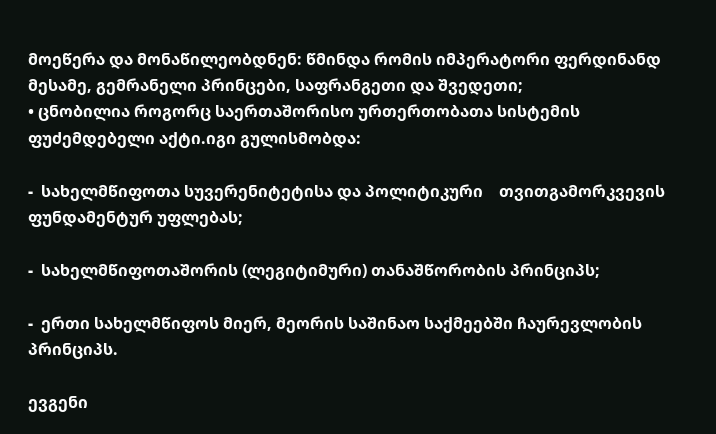მოეწერა და მონაწილეობდნენ: წმინდა რომის იმპერატორი ფერდინანდ მესამე, გემრანელი პრინცები, საფრანგეთი და შვედეთი;
• ცნობილია როგორც საერთაშორისო ურთერთობათა სისტემის ფუძემდებელი აქტი.იგი გულისმობდა:

-  სახელმწიფოთა სუვერენიტეტისა და პოლიტიკური    თვითგამორკვევის ფუნდამენტურ უფლებას;

-  სახელმწიფოთაშორის (ლეგიტიმური) თანაშწორობის პრინციპს;

-  ერთი სახელმწიფოს მიერ, მეორის საშინაო საქმეებში ჩაურევლობის პრინციპს.

ევგენი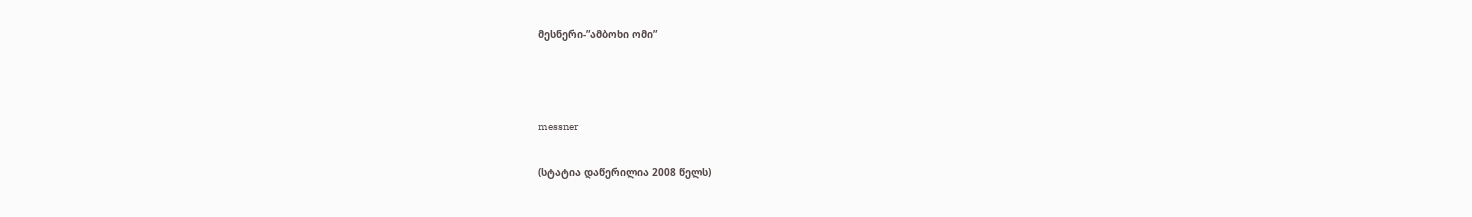მესნერი-”ამბოხი ომი”



messner

(სტატია დაწერილია 2008 წელს)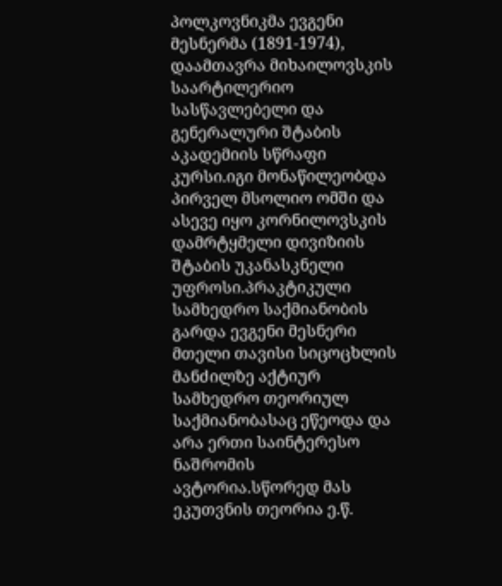პოლკოვნიკმა ევგენი მესნერმა (1891-1974), დაამთავრა მიხაილოვსკის საარტილერიო სასწავლებელი და გენერალური შტაბის აკადემიის სწრაფი კურსი.იგი მონაწილეობდა პირველ მსოლიო ომში და ასევე იყო კორნილოვსკის დამრტყმელი დივიზიის შტაბის უკანასკნელი უფროსი.პრაკტიკული სამხედრო საქმიანობის გარდა ევგენი მესნერი მთელი თავისი სიცოცხლის მანძილზე აქტიურ სამხედრო თეორიულ საქმიანობასაც ეწეოდა და არა ერთი საინტერესო ნაშრომის ავტორია.სწორედ მას ეკუთვნის თეორია ე.წ.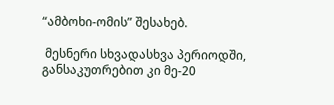“ამბოხი-ომის” შესახებ.

 მესნერი სხვადასხვა პერიოდში, განსაკუთრებით კი მე-20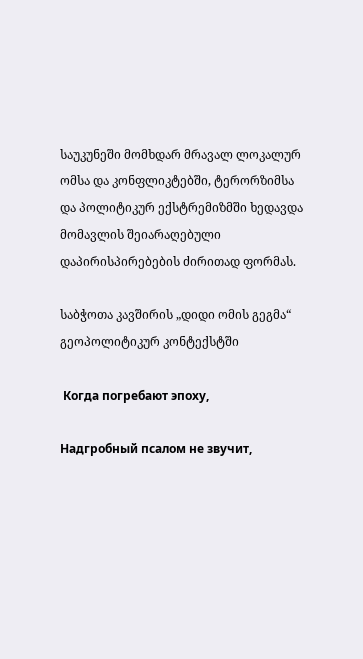საუკუნეში მომხდარ მრავალ ლოკალურ ომსა და კონფლიკტებში, ტერორზიმსა და პოლიტიკურ ექსტრემიზმში ხედავდა მომავლის შეიარაღებული დაპირისპირებების ძირითად ფორმას.

საბჭოთა კავშირის „დიდი ომის გეგმა“ გეოპოლიტიკურ კონტექსტში

 Когда погребают эпоху,

Надгробный псалом не звучит,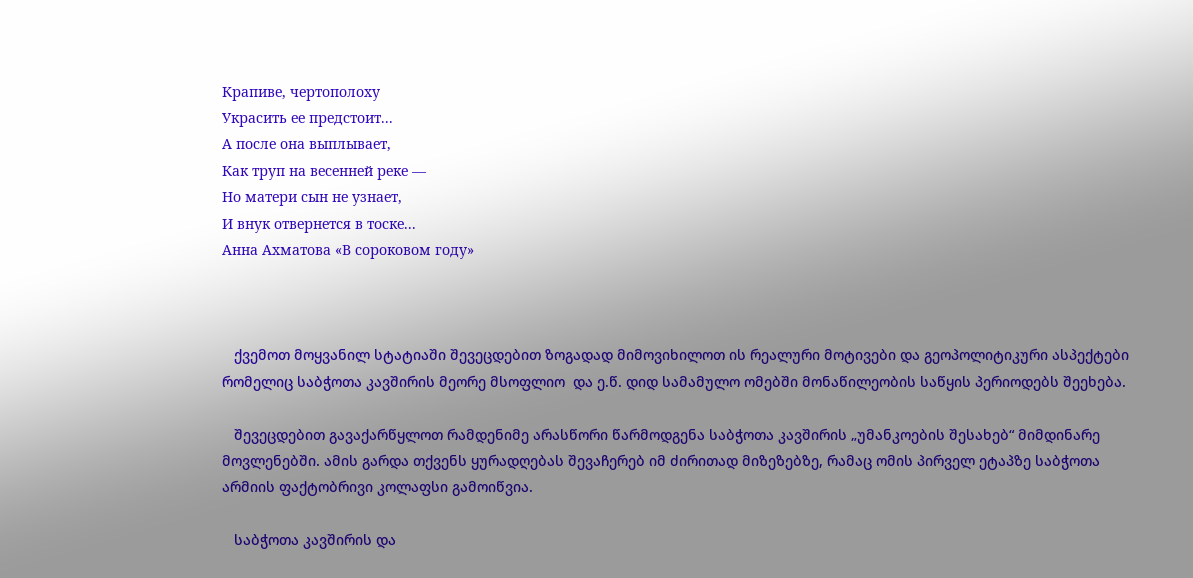Крапиве, чертополоху
Украсить ее предстоит...
А после она выплывает,
Как труп на весенней реке —
Но матери сын не узнает,
И внук отвернется в тоске...
Анна Ахматова «В сороковом году»



   ქვემოთ მოყვანილ სტატიაში შევეცდებით ზოგადად მიმოვიხილოთ ის რეალური მოტივები და გეოპოლიტიკური ასპექტები რომელიც საბჭოთა კავშირის მეორე მსოფლიო  და ე.წ. დიდ სამამულო ომებში მონაწილეობის საწყის პერიოდებს შეეხება.

   შევეცდებით გავაქარწყლოთ რამდენიმე არასწორი წარმოდგენა საბჭოთა კავშირის „უმანკოების შესახებ“ მიმდინარე მოვლენებში. ამის გარდა თქვენს ყურადღებას შევაჩერებ იმ ძირითად მიზეზებზე, რამაც ომის პირველ ეტაპზე საბჭოთა არმიის ფაქტობრივი კოლაფსი გამოიწვია.

   საბჭოთა კავშირის და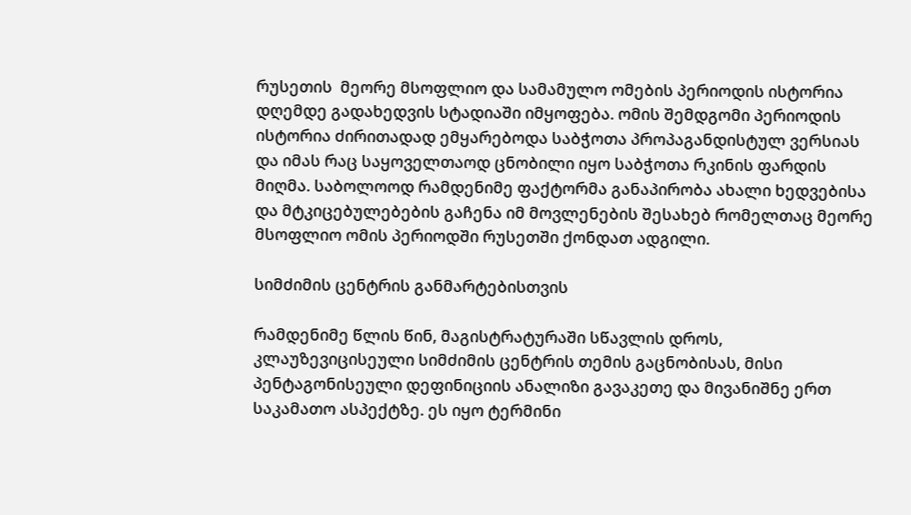რუსეთის  მეორე მსოფლიო და სამამულო ომების პერიოდის ისტორია დღემდე გადახედვის სტადიაში იმყოფება. ომის შემდგომი პერიოდის ისტორია ძირითადად ემყარებოდა საბჭოთა პროპაგანდისტულ ვერსიას და იმას რაც საყოველთაოდ ცნობილი იყო საბჭოთა რკინის ფარდის მიღმა. საბოლოოდ რამდენიმე ფაქტორმა განაპირობა ახალი ხედვებისა და მტკიცებულებების გაჩენა იმ მოვლენების შესახებ რომელთაც მეორე მსოფლიო ომის პერიოდში რუსეთში ქონდათ ადგილი.

სიმძიმის ცენტრის განმარტებისთვის

რამდენიმე წლის წინ, მაგისტრატურაში სწავლის დროს, კლაუზევიცისეული სიმძიმის ცენტრის თემის გაცნობისას, მისი პენტაგონისეული დეფინიციის ანალიზი გავაკეთე და მივანიშნე ერთ საკამათო ასპექტზე. ეს იყო ტერმინი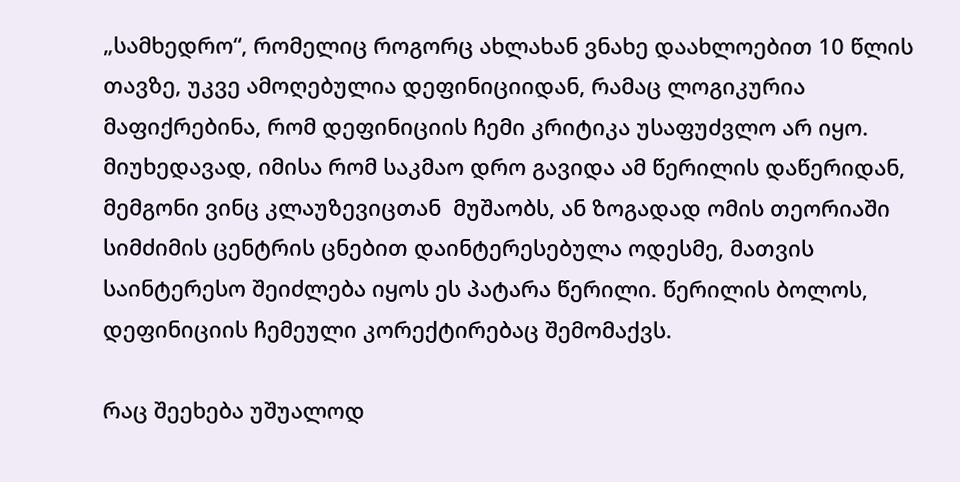„სამხედრო“, რომელიც როგორც ახლახან ვნახე დაახლოებით 10 წლის თავზე, უკვე ამოღებულია დეფინიციიდან, რამაც ლოგიკურია მაფიქრებინა, რომ დეფინიციის ჩემი კრიტიკა უსაფუძვლო არ იყო. მიუხედავად, იმისა რომ საკმაო დრო გავიდა ამ წერილის დაწერიდან, მემგონი ვინც კლაუზევიცთან  მუშაობს, ან ზოგადად ომის თეორიაში სიმძიმის ცენტრის ცნებით დაინტერესებულა ოდესმე, მათვის საინტერესო შეიძლება იყოს ეს პატარა წერილი. წერილის ბოლოს, დეფინიციის ჩემეული კორექტირებაც შემომაქვს.

რაც შეეხება უშუალოდ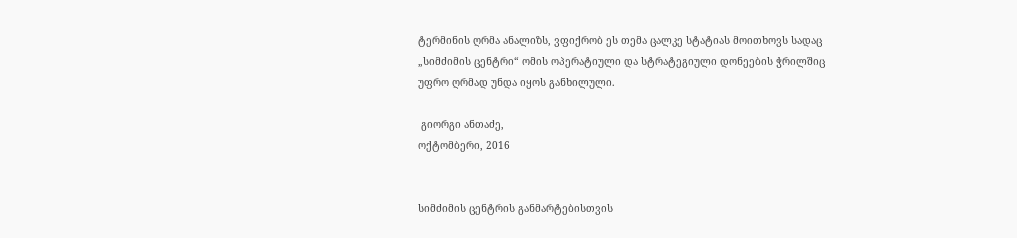ტერმინის ღრმა ანალიზს, ვფიქრობ ეს თემა ცალკე სტატიას მოითხოვს სადაც „სიმძიმის ცენტრი“ ომის ოპერატიული და სტრატეგიული დონეების ჭრილშიც უფრო ღრმად უნდა იყოს განხილული.

 გიორგი ანთაძე,
ოქტომბერი, 2016


სიმძიმის ცენტრის განმარტებისთვის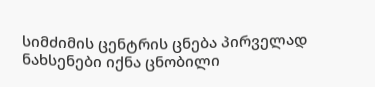სიმძიმის ცენტრის ცნება პირველად ნახსენები იქნა ცნობილი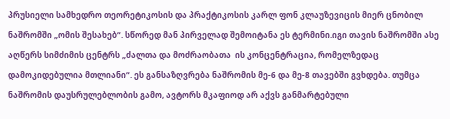პრუსიელი სამხედრო თეორეტიკოსის და პრაქტიკოსის კარლ ფონ კლაუზევიცის მიერ ცნობილ ნაშრომში „ომის შესახებ“. სწორედ მან პირველად შემოიტანა ეს ტერმინი.იგი თავის ნაშრომში ასე აღწერს სიმძიმის ცენტრს „ძალთა და მოძრაობათა  ის კონცენტრაცია, რომელზედაც დამოკიდებულია მთლიანი“. ეს განსაზღვრება ნაშრომის მე-6 და მე-8 თავებში გვხდება. თუმცა ნაშრომის დაუსრულებლობის გამო, ავტორს მკაფიოდ არ აქვს განმარტებული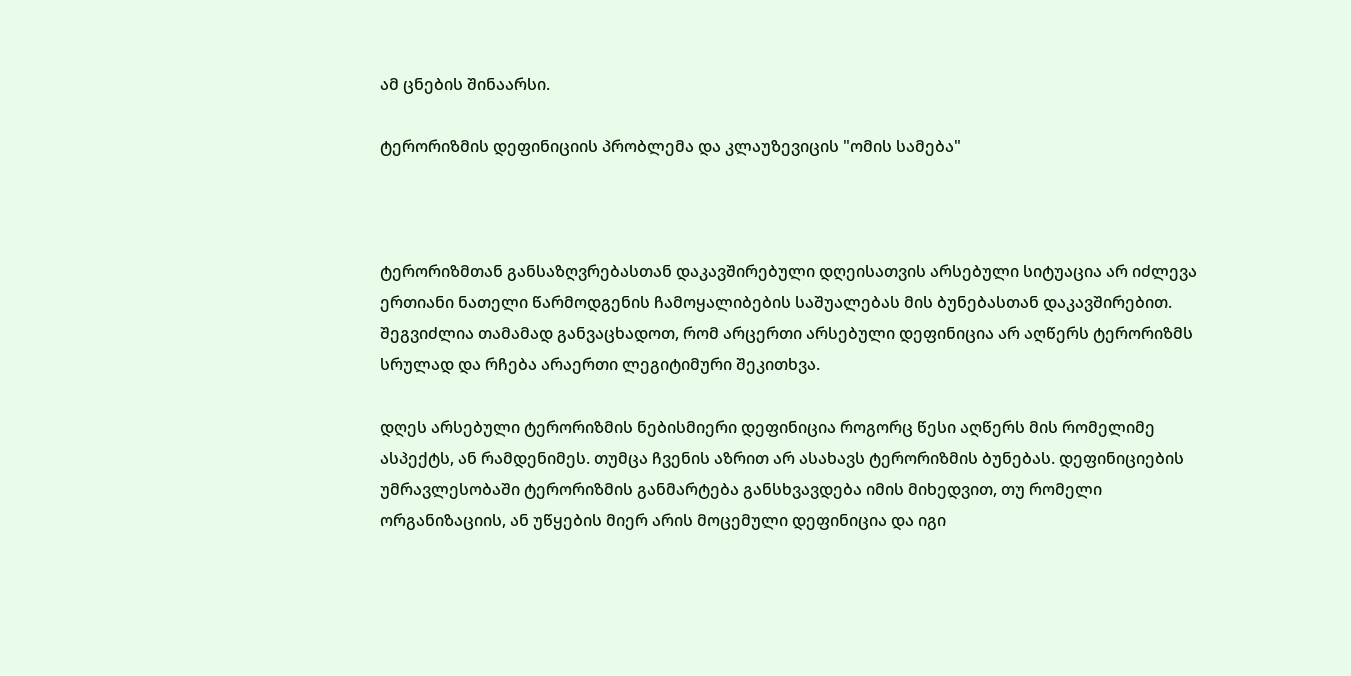ამ ცნების შინაარსი.

ტერორიზმის დეფინიციის პრობლემა და კლაუზევიცის "ომის სამება"



ტერორიზმთან განსაზღვრებასთან დაკავშირებული დღეისათვის არსებული სიტუაცია არ იძლევა ერთიანი ნათელი წარმოდგენის ჩამოყალიბების საშუალებას მის ბუნებასთან დაკავშირებით. შეგვიძლია თამამად განვაცხადოთ, რომ არცერთი არსებული დეფინიცია არ აღწერს ტერორიზმს სრულად და რჩება არაერთი ლეგიტიმური შეკითხვა.

დღეს არსებული ტერორიზმის ნებისმიერი დეფინიცია როგორც წესი აღწერს მის რომელიმე ასპექტს, ან რამდენიმეს. თუმცა ჩვენის აზრით არ ასახავს ტერორიზმის ბუნებას. დეფინიციების უმრავლესობაში ტერორიზმის განმარტება განსხვავდება იმის მიხედვით, თუ რომელი ორგანიზაციის, ან უწყების მიერ არის მოცემული დეფინიცია და იგი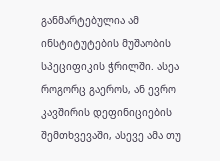განმარტებულია ამ ინსტიტუტების მუშაობის სპეციფიკის ჭრილში. ასეა როგორც გაეროს, ან ევრო კავშირის დეფინიციების შემთხვევაში, ასევე ამა თუ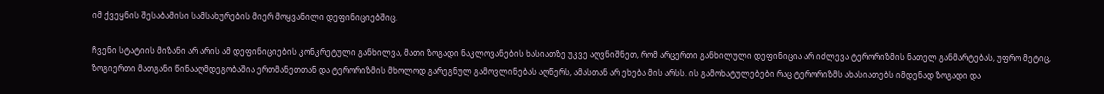იმ ქვეყნის შესაბამისი სამსახურების მიერ მოყვანილი დეფინიციებშიც.

ჩვენი სტატიის მიზანი არ არის ამ დეფინიციების კონკრეტული განხილვა, მათი ზოგადი ნაკლოვანების ხასიათზე უკვე აღვნიშნეთ, რომ არცერთი განხილული დეფინიცია არ იძლევა ტერორიზმის ნათელ განმარტებას, უფრო მეტიც, ზოგიერთი მათგანი წინააღმდეგობაშია ერთმანეთთან და ტერორიზმის მხოლოდ გარეგნულ გამოვლინებას აღწერს, ამასთან არ ეხება მის არსს. ის გამოხატულებები რაც ტერორიზმს ახასიათებს იმდენად ზოგადი და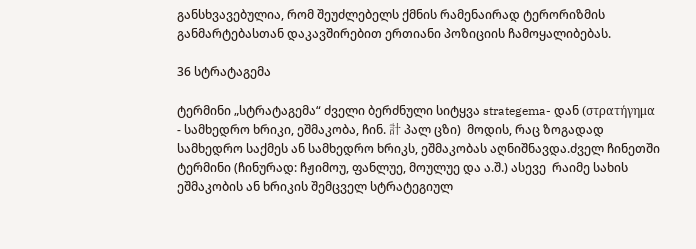განსხვავებულია, რომ შეუძლებელს ქმნის რამენაირად ტერორიზმის განმარტებასთან დაკავშირებით ერთიანი პოზიციის ჩამოყალიბებას.

36 სტრატაგემა

ტერმინი „სტრატაგემა“ ძველი ბერძნული სიტყვა strategema- დან (στρατήγημα - სამხედრო ხრიკი, ეშმაკობა, ჩინ. 計 პალ ცზი)  მოდის, რაც ზოგადად სამხედრო საქმეს ან სამხედრო ხრიკს, ეშმაკობას აღნიშნავდა.ძველ ჩინეთში ტერმინი (ჩინურად: ჩჟიმოუ, ფანლუე, მოულუე და ა.შ.) ასევე  რაიმე სახის ეშმაკობის ან ხრიკის შემცველ სტრატეგიულ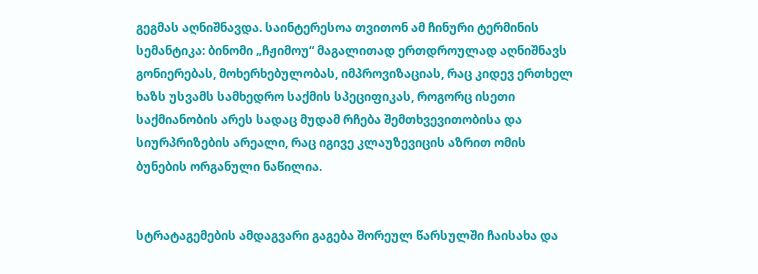გეგმას აღნიშნავდა. საინტერესოა თვითონ ამ ჩინური ტერმინის სემანტიკა: ბინომი „ჩჟიმოუ“ მაგალითად ერთდროულად აღნიშნავს გონიერებას, მოხერხებულობას, იმპროვიზაციას, რაც კიდევ ერთხელ ხაზს უსვამს სამხედრო საქმის სპეციფიკას, როგორც ისეთი საქმიანობის არეს სადაც მუდამ რჩება შემთხვევითობისა და სიურპრიზების არეალი, რაც იგივე კლაუზევიცის აზრით ომის ბუნების ორგანული ნაწილია.


სტრატაგემების ამდაგვარი გაგება შორეულ წარსულში ჩაისახა და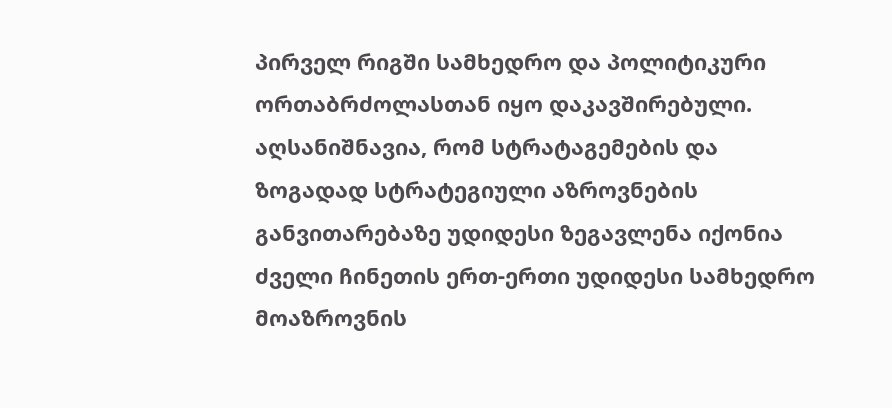პირველ რიგში სამხედრო და პოლიტიკური ორთაბრძოლასთან იყო დაკავშირებული. აღსანიშნავია, რომ სტრატაგემების და ზოგადად სტრატეგიული აზროვნების განვითარებაზე უდიდესი ზეგავლენა იქონია ძველი ჩინეთის ერთ-ერთი უდიდესი სამხედრო მოაზროვნის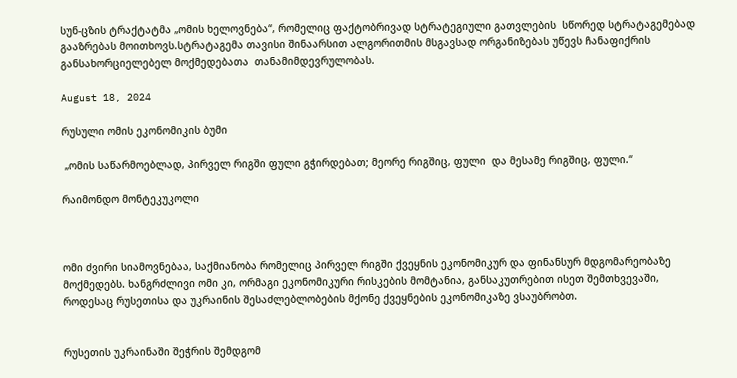სუნ-ცზის ტრაქტატმა „ომის ხელოვნება“, რომელიც ფაქტობრივად სტრატეგიული გათვლების  სწორედ სტრატაგემებად გააზრებას მოითხოვს.სტრატაგემა თავისი შინაარსით ალგორითმის მსგავსად ორგანიზებას უწევს ჩანაფიქრის განსახორციელებელ მოქმედებათა  თანამიმდევრულობას.

August 18, 2024

რუსული ომის ეკონომიკის ბუმი

 „ომის საწარმოებლად, პირველ რიგში ფული გჭირდებათ; მეორე რიგშიც, ფული  და მესამე რიგშიც, ფული.“

რაიმონდო მონტეკუკოლი



ომი ძვირი სიამოვნებაა, საქმიანობა რომელიც პირველ რიგში ქვეყნის ეკონომიკურ და ფინანსურ მდგომარეობაზე მოქმედებს. ხანგრძლივი ომი კი, ორმაგი ეკონომიკური რისკების მომტანია, განსაკუთრებით ისეთ შემთხვევაში, როდესაც რუსეთისა და უკრაინის შესაძლებლობების მქონე ქვეყნების ეკონომიკაზე ვსაუბრობთ.


რუსეთის უკრაინაში შეჭრის შემდგომ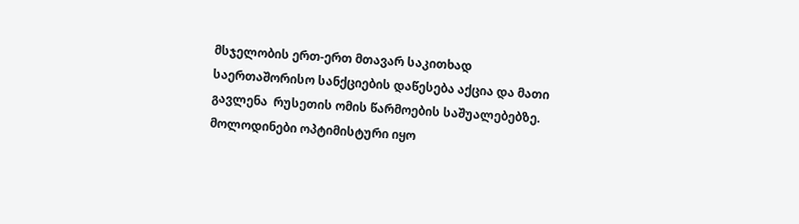მსჯელობის ერთ-ერთ მთავარ საკითხად საერთაშორისო სანქციების დაწესება აქცია და მათი გავლენა  რუსეთის ომის წარმოების საშუალებებზე. მოლოდინები ოპტიმისტური იყო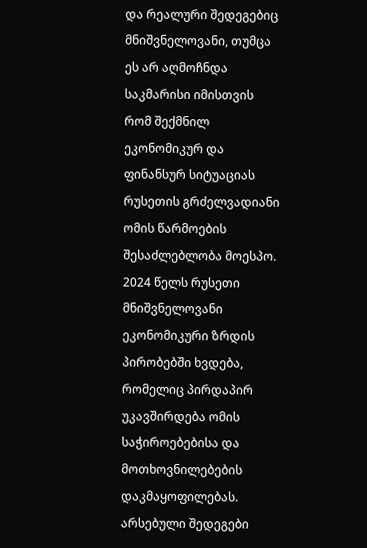და რეალური შედეგებიც მნიშვნელოვანი, თუმცა ეს არ აღმოჩნდა საკმარისი იმისთვის რომ შექმნილ ეკონომიკურ და ფინანსურ სიტუაციას რუსეთის გრძელვადიანი ომის წარმოების შესაძლებლობა მოესპო. 2024 წელს რუსეთი მნიშვნელოვანი ეკონომიკური ზრდის პირობებში ხვდება, რომელიც პირდაპირ უკავშირდება ომის საჭიროებებისა და მოთხოვნილებების დაკმაყოფილებას. არსებული შედეგები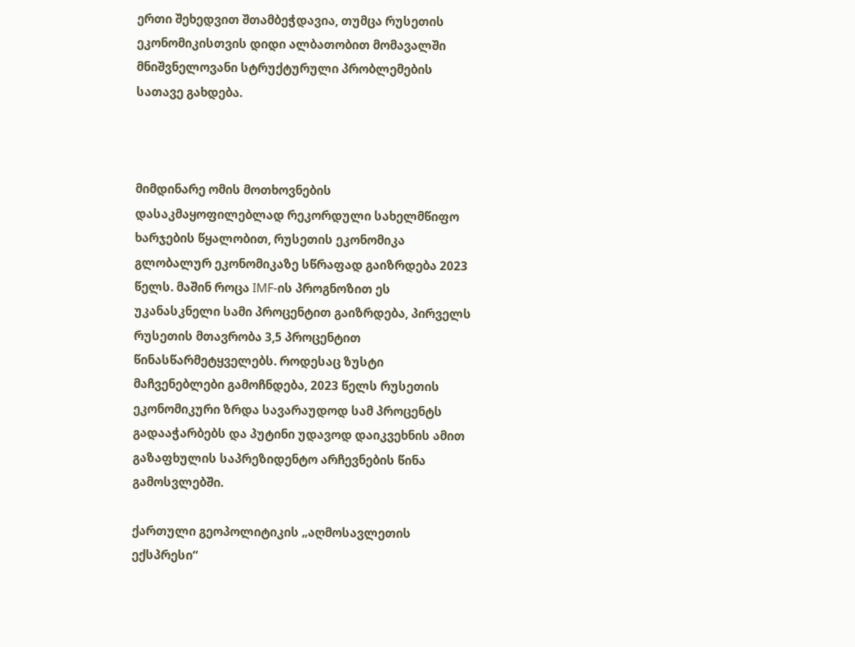ერთი შეხედვით შთამბეჭდავია, თუმცა რუსეთის ეკონომიკისთვის დიდი ალბათობით მომავალში მნიშვნელოვანი სტრუქტურული პრობლემების სათავე გახდება.



მიმდინარე ომის მოთხოვნების დასაკმაყოფილებლად რეკორდული სახელმწიფო ხარჯების წყალობით, რუსეთის ეკონომიკა გლობალურ ეკონომიკაზე სწრაფად გაიზრდება 2023 წელს. მაშინ როცა IMF-ის პროგნოზით ეს უკანასკნელი სამი პროცენტით გაიზრდება, პირველს რუსეთის მთავრობა 3,5 პროცენტით წინასწარმეტყველებს. როდესაც ზუსტი მაჩვენებლები გამოჩნდება, 2023 წელს რუსეთის ეკონომიკური ზრდა სავარაუდოდ სამ პროცენტს გადააჭარბებს და პუტინი უდავოდ დაიკვეხნის ამით გაზაფხულის საპრეზიდენტო არჩევნების წინა გამოსვლებში.

ქართული გეოპოლიტიკის „აღმოსავლეთის ექსპრესი“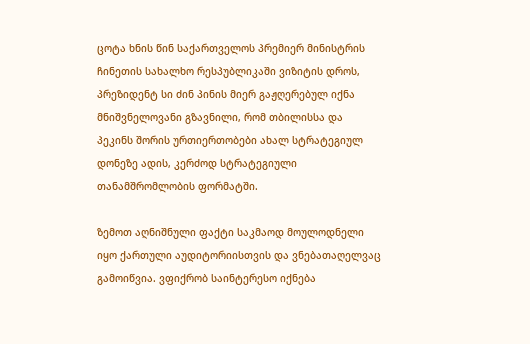ცოტა ხნის წინ საქართველოს პრემიერ მინისტრის ჩინეთის სახალხო რესპუბლიკაში ვიზიტის დროს,  პრეზიდენტ სი ძინ პინის მიერ გაჟღერებულ იქნა მნიშვნელოვანი გზავნილი, რომ თბილისსა და პეკინს შორის ურთიერთობები ახალ სტრატეგიულ დონეზე ადის, კერძოდ სტრატეგიული თანამშრომლობის ფორმატში.

ზემოთ აღნიშნული ფაქტი საკმაოდ მოულოდნელი იყო ქართული აუდიტორიისთვის და ვნებათაღელვაც გამოიწვია. ვფიქრობ საინტერესო იქნება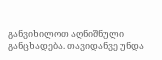განვიხილოთ აღნიშნული განცხადება. თავიდანვე უნდა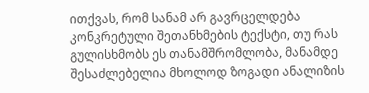ითქვას, რომ სანამ არ გავრცელდება კონკრეტული შეთანხმების ტექსტი, თუ რას გულისხმობს ეს თანამშრომლობა, მანამდე შესაძლებელია მხოლოდ ზოგადი ანალიზის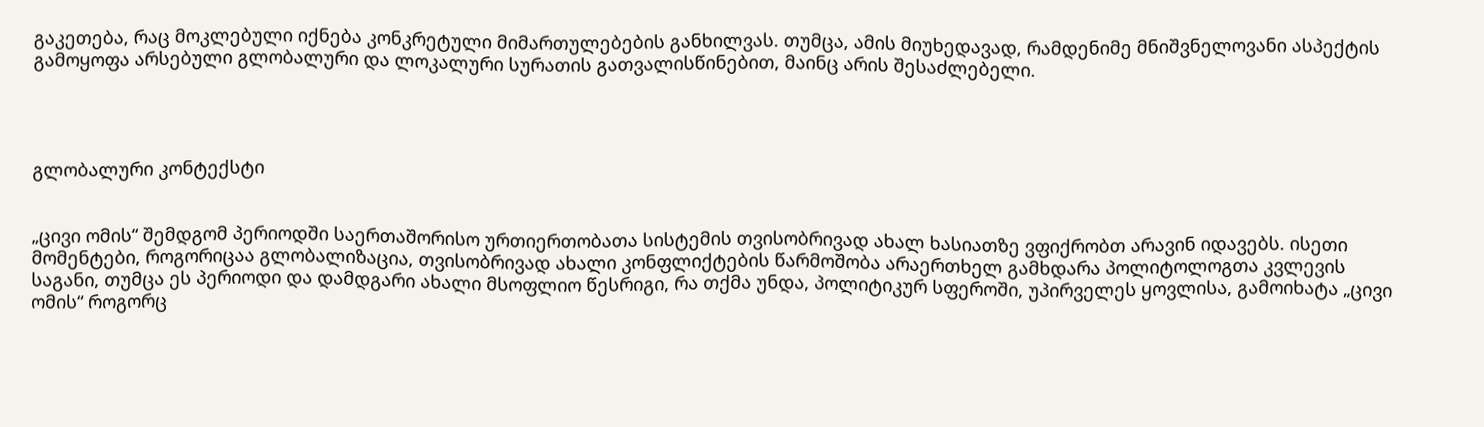გაკეთება, რაც მოკლებული იქნება კონკრეტული მიმართულებების განხილვას. თუმცა, ამის მიუხედავად, რამდენიმე მნიშვნელოვანი ასპექტის გამოყოფა არსებული გლობალური და ლოკალური სურათის გათვალისწინებით, მაინც არის შესაძლებელი.




გლობალური კონტექსტი


„ცივი ომის“ შემდგომ პერიოდში საერთაშორისო ურთიერთობათა სისტემის თვისობრივად ახალ ხასიათზე ვფიქრობთ არავინ იდავებს. ისეთი მომენტები, როგორიცაა გლობალიზაცია, თვისობრივად ახალი კონფლიქტების წარმოშობა არაერთხელ გამხდარა პოლიტოლოგთა კვლევის საგანი, თუმცა ეს პერიოდი და დამდგარი ახალი მსოფლიო წესრიგი, რა თქმა უნდა, პოლიტიკურ სფეროში, უპირველეს ყოვლისა, გამოიხატა „ცივი ომის“ როგორც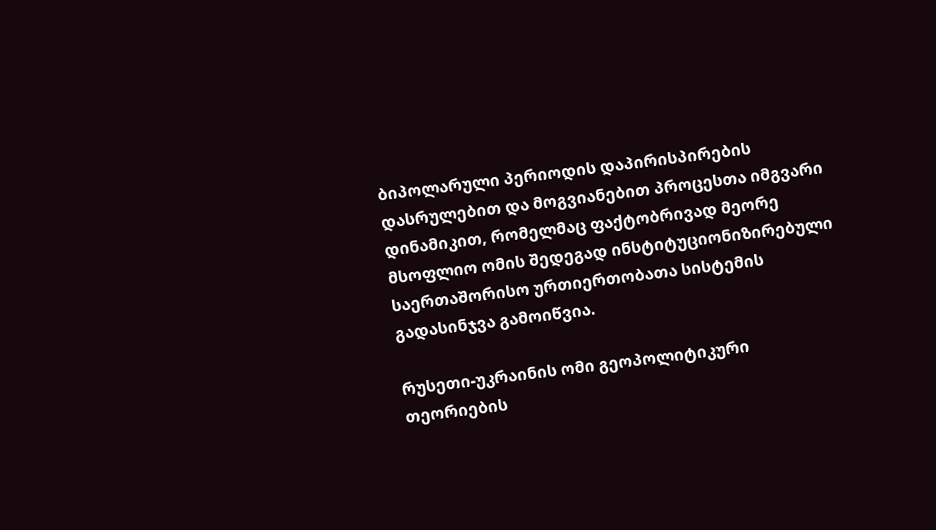ბიპოლარული პერიოდის დაპირისპირების დასრულებით და მოგვიანებით პროცესთა იმგვარი დინამიკით, რომელმაც ფაქტობრივად მეორე მსოფლიო ომის შედეგად ინსტიტუციონიზირებული საერთაშორისო ურთიერთობათა სისტემის გადასინჯვა გამოიწვია.

რუსეთი-უკრაინის ომი გეოპოლიტიკური თეორიების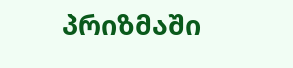პრიზმაში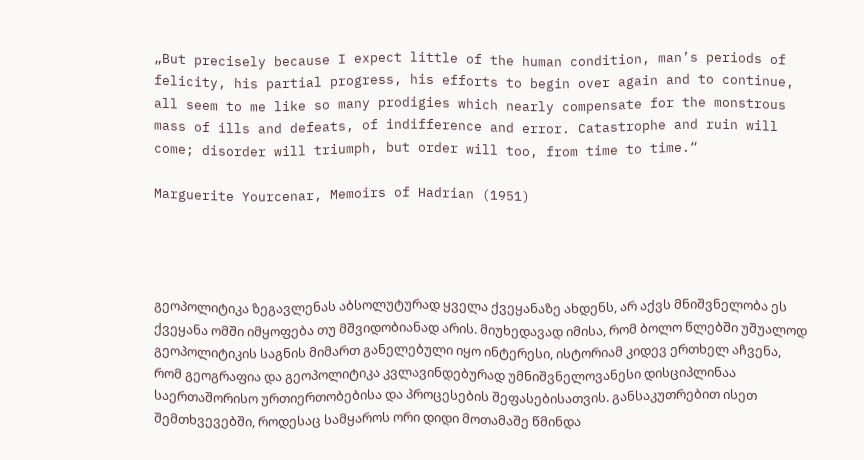„But precisely because I expect little of the human condition, man’s periods of felicity, his partial progress, his efforts to begin over again and to continue, all seem to me like so many prodigies which nearly compensate for the monstrous mass of ills and defeats, of indifference and error. Catastrophe and ruin will come; disorder will triumph, but order will too, from time to time.“

Marguerite Yourcenar, Memoirs of Hadrian (1951)




გეოპოლიტიკა ზეგავლენას აბსოლუტურად ყველა ქვეყანაზე ახდენს, არ აქვს მნიშვნელობა ეს ქვეყანა ომში იმყოფება თუ მშვიდობიანად არის. მიუხედავად იმისა, რომ ბოლო წლებში უშუალოდ გეოპოლიტიკის საგნის მიმართ განელებული იყო ინტერესი, ისტორიამ კიდევ ერთხელ აჩვენა, რომ გეოგრაფია და გეოპოლიტიკა კვლავინდებურად უმნიშვნელოვანესი დისციპლინაა საერთაშორისო ურთიერთობებისა და პროცესების შეფასებისათვის. განსაკუთრებით ისეთ შემთხვევებში, როდესაც სამყაროს ორი დიდი მოთამაშე წმინდა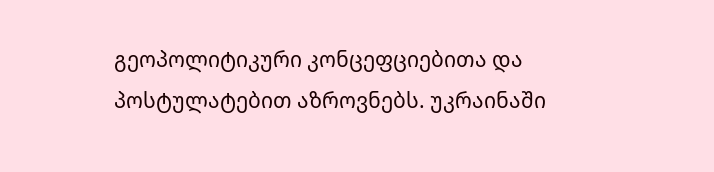გეოპოლიტიკური კონცეფციებითა და პოსტულატებით აზროვნებს. უკრაინაში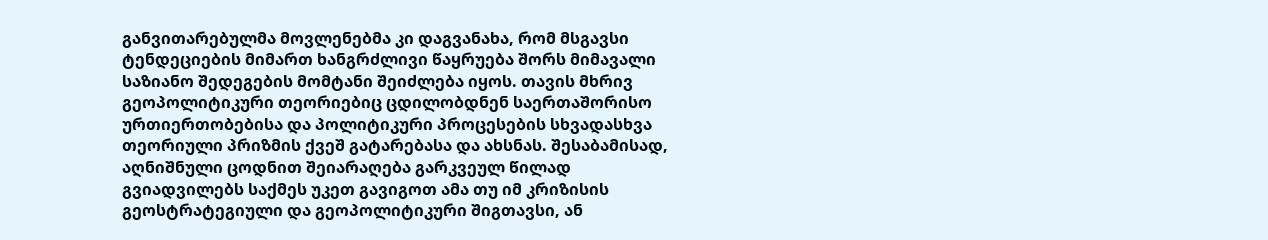განვითარებულმა მოვლენებმა კი დაგვანახა, რომ მსგავსი ტენდეციების მიმართ ხანგრძლივი წაყრუება შორს მიმავალი საზიანო შედეგების მომტანი შეიძლება იყოს. თავის მხრივ გეოპოლიტიკური თეორიებიც ცდილობდნენ საერთაშორისო ურთიერთობებისა და პოლიტიკური პროცესების სხვადასხვა თეორიული პრიზმის ქვეშ გატარებასა და ახსნას. შესაბამისად, აღნიშნული ცოდნით შეიარაღება გარკვეულ წილად გვიადვილებს საქმეს უკეთ გავიგოთ ამა თუ იმ კრიზისის გეოსტრატეგიული და გეოპოლიტიკური შიგთავსი, ან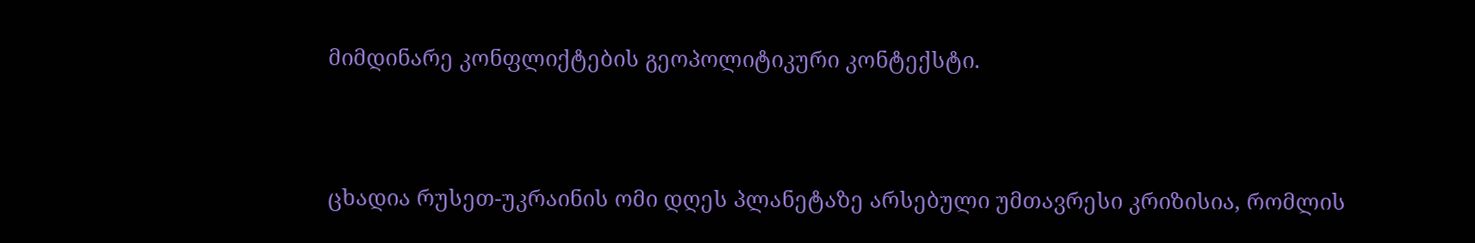მიმდინარე კონფლიქტების გეოპოლიტიკური კონტექსტი.



ცხადია რუსეთ-უკრაინის ომი დღეს პლანეტაზე არსებული უმთავრესი კრიზისია, რომლის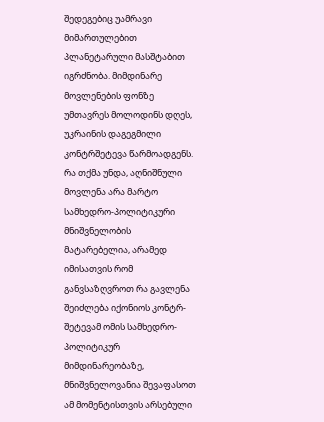შედეგებიც უამრავი მიმართულებით პლანეტარული მასშტაბით იგრძნობა. მიმდინარე მოვლენების ფონზე უმთავრეს მოლოდინს დღეს, უკრაინის დაგეგმილი კონტრშეტევა წარმოადგენს. რა თქმა უნდა, აღნიშნული მოვლენა არა მარტო სამხედრო-პოლიტიკური მნიშვნელობის მატარებელია, არამედ იმისათვის რომ განვსაზღვროთ რა გავლენა შეიძლება იქონიოს კონტრ-შეტევამ ომის სამხედრო-პოლიტიკურ მიმდინარეობაზე, მნიშვნელოვანია შევაფასოთ ამ მომენტისთვის არსებული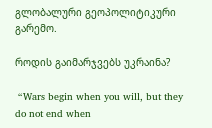გლობალური გეოპოლიტიკური გარემო.

როდის გაიმარჯვებს უკრაინა?

 “Wars begin when you will, but they do not end when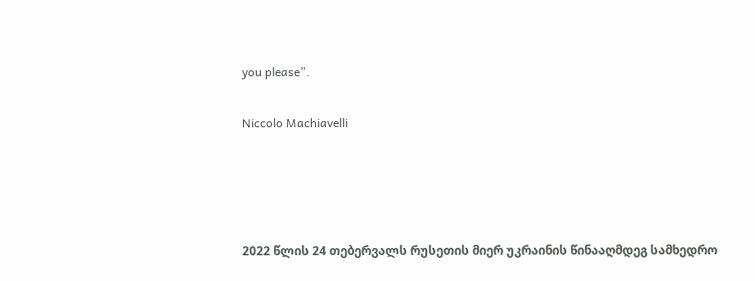you please”.

Niccolo Machiavelli




2022 წლის 24 თებერვალს რუსეთის მიერ უკრაინის წინააღმდეგ სამხედრო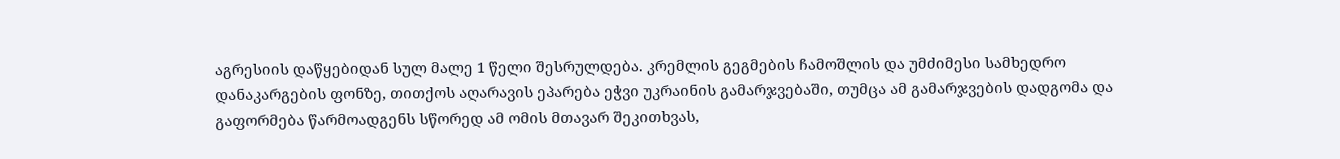აგრესიის დაწყებიდან სულ მალე 1 წელი შესრულდება. კრემლის გეგმების ჩამოშლის და უმძიმესი სამხედრო დანაკარგების ფონზე, თითქოს აღარავის ეპარება ეჭვი უკრაინის გამარჯვებაში, თუმცა ამ გამარჯვების დადგომა და გაფორმება წარმოადგენს სწორედ ამ ომის მთავარ შეკითხვას,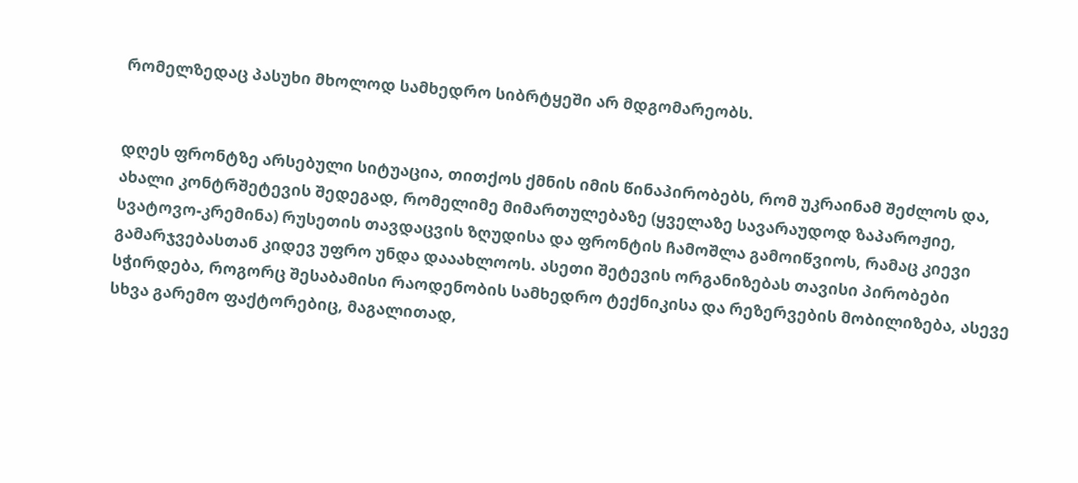რომელზედაც პასუხი მხოლოდ სამხედრო სიბრტყეში არ მდგომარეობს.


დღეს ფრონტზე არსებული სიტუაცია, თითქოს ქმნის იმის წინაპირობებს, რომ უკრაინამ შეძლოს და, ახალი კონტრშეტევის შედეგად, რომელიმე მიმართულებაზე (ყველაზე სავარაუდოდ ზაპაროჟიე, სვატოვო-კრემინა) რუსეთის თავდაცვის ზღუდისა და ფრონტის ჩამოშლა გამოიწვიოს, რამაც კიევი გამარჯვებასთან კიდევ უფრო უნდა დააახლოოს. ასეთი შეტევის ორგანიზებას თავისი პირობები სჭირდება, როგორც შესაბამისი რაოდენობის სამხედრო ტექნიკისა და რეზერვების მობილიზება, ასევე სხვა გარემო ფაქტორებიც, მაგალითად,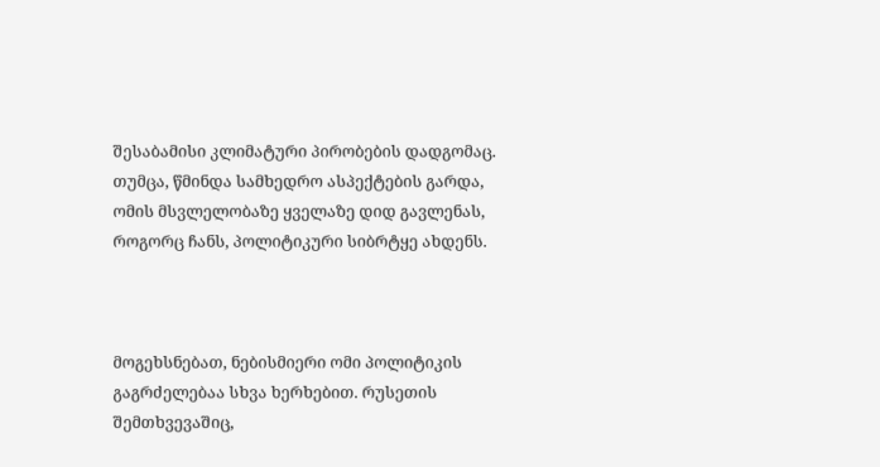შესაბამისი კლიმატური პირობების დადგომაც. თუმცა, წმინდა სამხედრო ასპექტების გარდა, ომის მსვლელობაზე ყველაზე დიდ გავლენას, როგორც ჩანს, პოლიტიკური სიბრტყე ახდენს.



მოგეხსნებათ, ნებისმიერი ომი პოლიტიკის გაგრძელებაა სხვა ხერხებით. რუსეთის შემთხვევაშიც,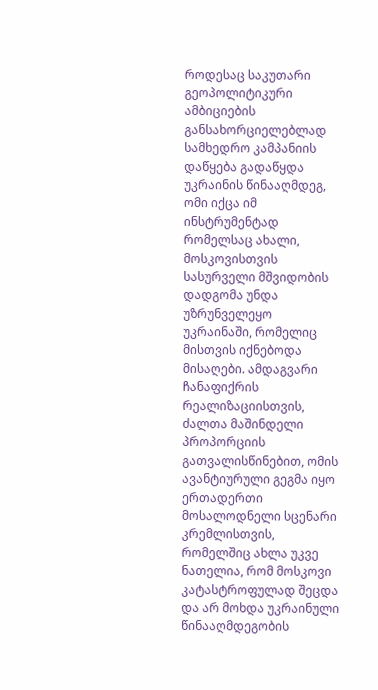როდესაც საკუთარი გეოპოლიტიკური ამბიციების განსახორციელებლად სამხედრო კამპანიის დაწყება გადაწყდა უკრაინის წინააღმდეგ, ომი იქცა იმ ინსტრუმენტად რომელსაც ახალი, მოსკოვისთვის სასურველი მშვიდობის დადგომა უნდა უზრუნველეყო უკრაინაში, რომელიც მისთვის იქნებოდა მისაღები. ამდაგვარი ჩანაფიქრის რეალიზაციისთვის, ძალთა მაშინდელი პროპორციის გათვალისწინებით, ომის ავანტიურული გეგმა იყო ერთადერთი მოსალოდნელი სცენარი კრემლისთვის, რომელშიც ახლა უკვე ნათელია, რომ მოსკოვი კატასტროფულად შეცდა და არ მოხდა უკრაინული წინააღმდეგობის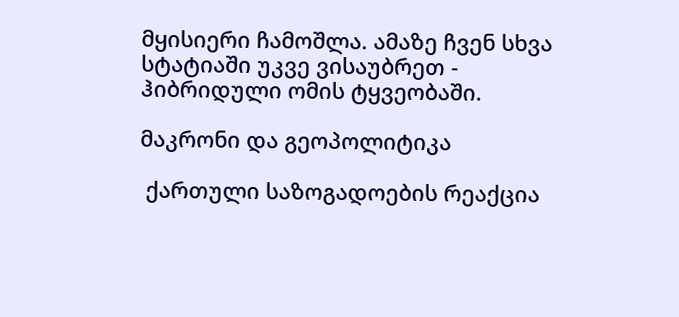მყისიერი ჩამოშლა. ამაზე ჩვენ სხვა სტატიაში უკვე ვისაუბრეთ - ჰიბრიდული ომის ტყვეობაში.

მაკრონი და გეოპოლიტიკა

 ქართული საზოგადოების რეაქცია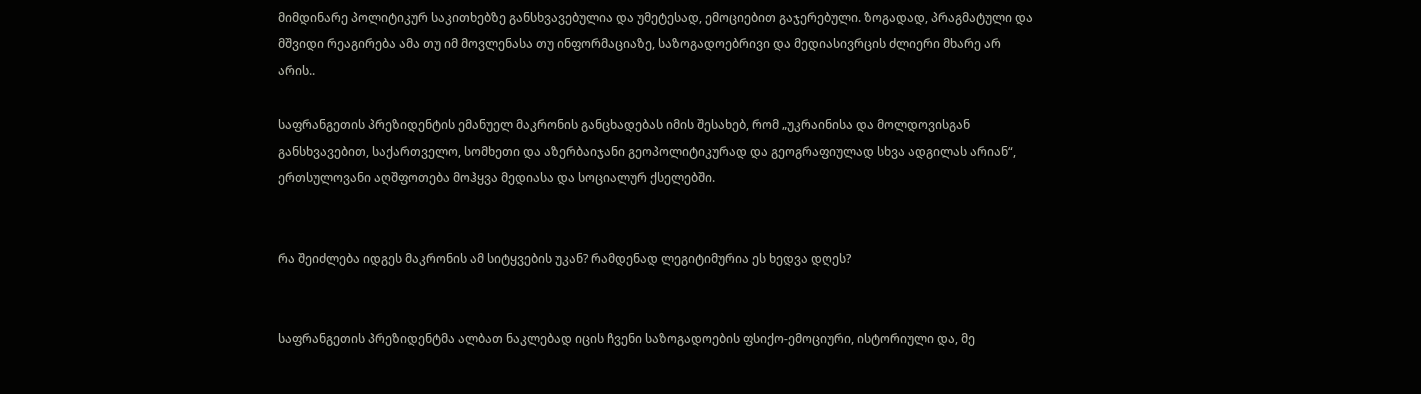მიმდინარე პოლიტიკურ საკითხებზე განსხვავებულია და უმეტესად, ემოციებით გაჯერებული. ზოგადად, პრაგმატული და მშვიდი რეაგირება ამა თუ იმ მოვლენასა თუ ინფორმაციაზე, საზოგადოებრივი და მედიასივრცის ძლიერი მხარე არ არის..

საფრანგეთის პრეზიდენტის ემანუელ მაკრონის განცხადებას იმის შესახებ, რომ „უკრაინისა და მოლდოვისგან განსხვავებით, საქართველო, სომხეთი და აზერბაიჯანი გეოპოლიტიკურად და გეოგრაფიულად სხვა ადგილას არიან“, ერთსულოვანი აღშფოთება მოჰყვა მედიასა და სოციალურ ქსელებში.


რა შეიძლება იდგეს მაკრონის ამ სიტყვების უკან? რამდენად ლეგიტიმურია ეს ხედვა დღეს?


საფრანგეთის პრეზიდენტმა ალბათ ნაკლებად იცის ჩვენი საზოგადოების ფსიქო-ემოციური, ისტორიული და, მე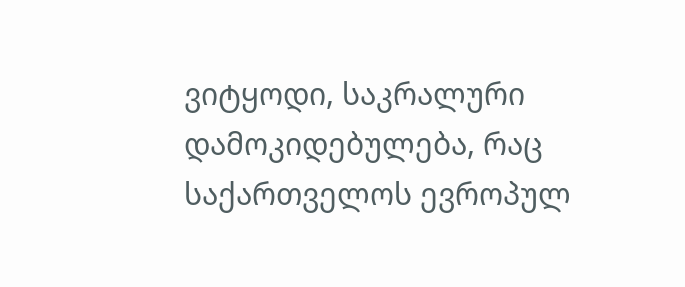ვიტყოდი, საკრალური დამოკიდებულება, რაც საქართველოს ევროპულ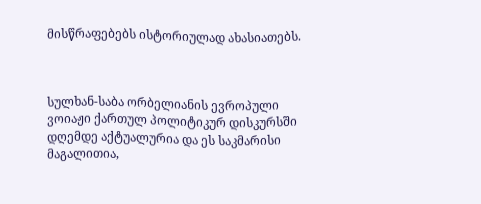მისწრაფებებს ისტორიულად ახასიათებს.



სულხან-საბა ორბელიანის ევროპული ვოიაჟი ქართულ პოლიტიკურ დისკურსში დღემდე აქტუალურია და ეს საკმარისი მაგალითია,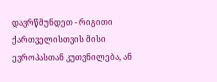დავრწმუნდეთ - რიგითი ქართველისთვის მისი ევროპასთან კუთვნილება, ან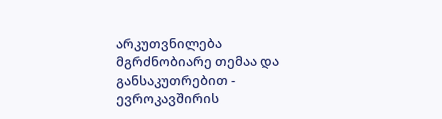არკუთვნილება მგრძნობიარე თემაა და განსაკუთრებით - ევროკავშირის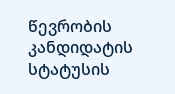წევრობის კანდიდატის სტატუსის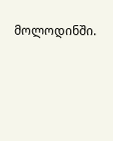მოლოდინში.